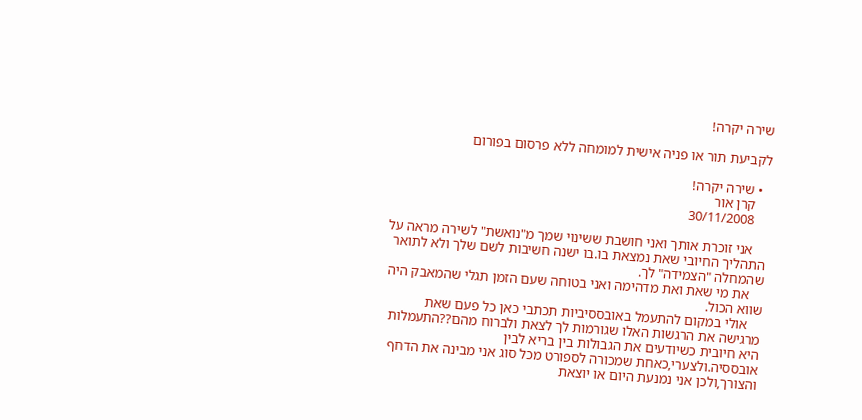שירה יקרה!

לקביעת תור או פניה אישית למומחה ללא פרסום בפורום

  • שירה יקרה!
    קרן אור
    30/11/2008

    אני זוכרת אותך ואני חושבת ששינוי שמך מ"נואשת" לשירה מראה על התהליך החיובי שאת נמצאת בו.בו ישנה חשיבות לשם שלך ולא לתואר שהמחלה "הצמידה" לך.
    את מי שאת ואת מדהימה ואני בטוחה שעם הזמן תגלי שהמאבק היה שווא הכול.
    אולי במקום להתעמל באובססיביות תכתבי כאן כל פעם שאת מרגישה את הרגשות האלו שגורמות לך לצאת ולברוח מהם??התעמלות היא חיובית כשיודעים את הגבולות בין בריא לבין אובססיה.ולצערי,כאחת שמכורה לספורט מכל סוג אני מבינה את הדחף והצורך,ולכן אני נמנעת היום או יוצאת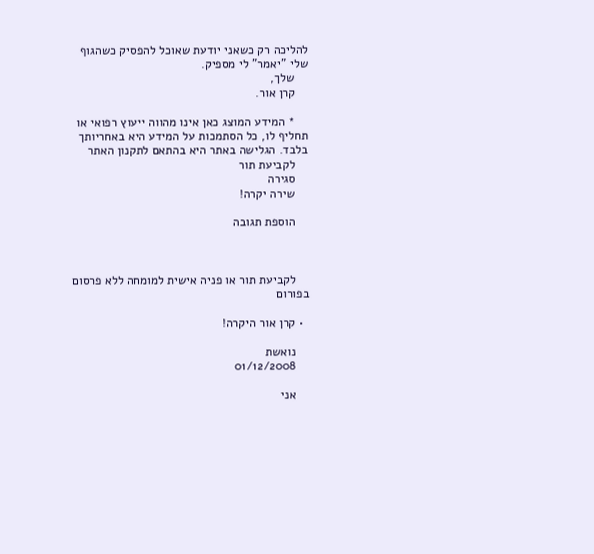להליכה רק כשאני יודעת שאוכל להפסיק כשהגוף שלי "יאמר" לי מספיק.
    שלך,
    קרן אור.

    * המידע המוצג כאן אינו מהווה ייעוץ רפואי או תחליף לו, כל הסתמכות על המידע היא באחריותך בלבד. הגלישה באתר היא בהתאם לתקנון האתר
    לקביעת תור
    סגירה
    שירה יקרה!

    הוספת תגובה



    לקביעת תור או פניה אישית למומחה ללא פרסום בפורום

  • קרן אור היקרה!

    נואשת
    01/12/2008

    אני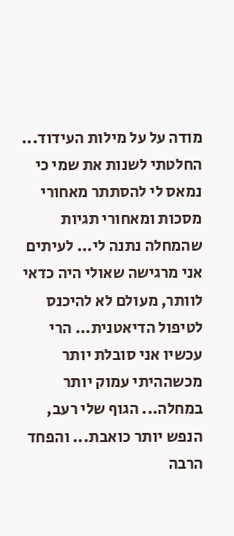מודה על על מילות העידוד... החלטתי לשנות את שמי כי נמאס לי להסתתר מאחורי מסכות ומאחורי תגיות שהמחלה נתנה לי... לעיתים אני מרגישה שאולי היה כדאי לוותר, מעולם לא להיכנס לטיפול הדיאטנית... הרי עכשיו אני סובלת יותר מכשההיתי עמוק יותר במחלה... הגוף שלי רעב, הנפש יותר כואבת... והפחד הרבה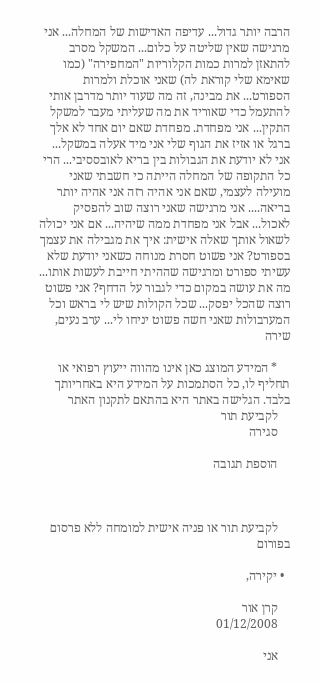הרבה יותר גדול... עדיפה האדישות של המחלה... אני מרגישה שאין שליטה על כלום... המשקל מסרב להתאזן למרות כמות הקלוריות "המחפירה" (כמו שאימא שלי קוראת לה) שאני אוכלת ולמרות הספורט... את מבינה, זה מה שעוד יותר מדרבן אותי להתעמל כדי שאוריד את מה שעליתי מעבר למשקל התקין... אני מפחדת. מפחדת שאם יום אחד לא אלך ברגל או אזיז את הגוף שלי אני מיד אעלה במשקל... אני לא יודעת את הגבולות בין בריא לאובססיבי... הרי כל התקופה של המחלה הייתה כי חשבתי שאני מועילה לעצמי, שאם אני אהיה רזה אני אהיה יותר בריאה.... אני מרגישה שאני רוצה שוב להפסיק לאכול... אבל אני מפחדת ממה שיהיה... אם אני יכולה לשאול אותך שאלה אישית: איך את מגבילה את עצמך בספורט? אני פשוט חסרת מנוחה כשאני יודעת שלא עשיתי ספורט ומרגישה שההיתי חייבת לעשות אותו... מה את עושה במקום כדי לגבור על הדחף? אני פשוט רוצה שהכל יפסק... שכל הקולות שיש לי בראש וכל המערבולות שאני חשה פשוט יניחו לי... ערב נעים, שירה

    * המידע המוצג כאן אינו מהווה ייעוץ רפואי או תחליף לו, כל הסתמכות על המידע היא באחריותך בלבד. הגלישה באתר היא בהתאם לתקנון האתר
    לקביעת תור
    סגירה

    הוספת תגובה



    לקביעת תור או פניה אישית למומחה ללא פרסום בפורום

  • יקירה,

    קרן אור
    01/12/2008

    אני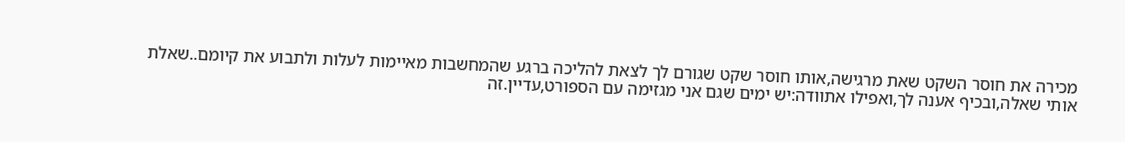מכירה את חוסר השקט שאת מרגישה,אותו חוסר שקט שגורם לך לצאת להליכה ברגע שהמחשבות מאיימות לעלות ולתבוע את קיומם..שאלת אותי שאלה,ובכיף אענה לך,ואפילו אתוודה:יש ימים שגם אני מגזימה עם הספורט,עדיין.זה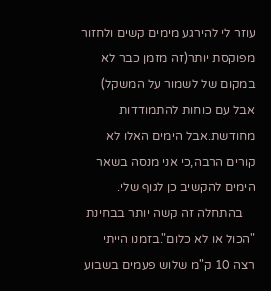עוזר לי להירגע מימים קשים ולחזור מפוקסת יותר(זה מזמן כבר לא במקום של לשמור על המשקל) אבל עם כוחות להתמודדות מחודשת.אבל הימים האלו לא קורים הרבה,כי אני מנסה בשאר הימים להקשיב כן לגוף שלי.
    בהתחלה זה קשה יותר בבחינת "הכול או לא כלום".בזמנו הייתי רצה 10 ק"מ שלוש פעמים בשבוע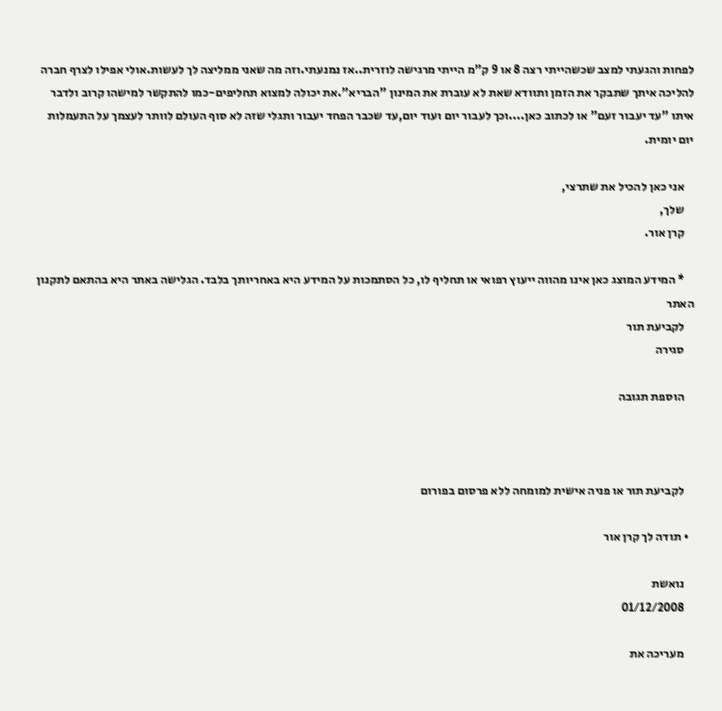לפחות והגעתי למצב שכשהייתי רצה 8 או 9 ק"מ הייתי מרגישה לוזרית..אז נמנעתי.וזה מה שאני ממליצה לך לעשות.אולי אפילו לצרף חברה להליכה איתך שתבקר את הזמן ותוודא שאת לא עוברת את המינון "הבריא".את יכולה למצוא תחליפים-כמו להתקשר למישהו קרוב ולדבר איתו "עד יעבור זעם" או לכתוב כאן....וכך לעבור יום ועוד יום,עד שכבר הפחד יעבור ותגלי שזה לא סוף העולם לוותר לעצמך על התעמלות יום יומית.

    אני כאן להכיל את שתרצי,
    שלך,
    קרן אור.

    * המידע המוצג כאן אינו מהווה ייעוץ רפואי או תחליף לו, כל הסתמכות על המידע היא באחריותך בלבד. הגלישה באתר היא בהתאם לתקנון האתר
    לקביעת תור
    סגירה

    הוספת תגובה



    לקביעת תור או פניה אישית למומחה ללא פרסום בפורום

  • תודה לך קרן אור

    נואשת
    01/12/2008

    מעריכה את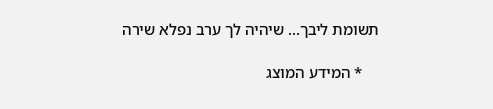תשומת ליבך... שיהיה לך ערב נפלא שירה

    * המידע המוצג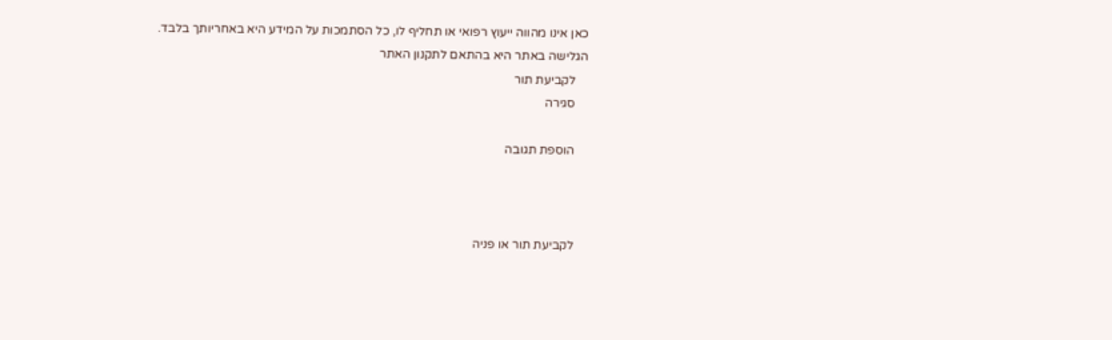כאן אינו מהווה ייעוץ רפואי או תחליף לו, כל הסתמכות על המידע היא באחריותך בלבד. הגלישה באתר היא בהתאם לתקנון האתר
    לקביעת תור
    סגירה

    הוספת תגובה



    לקביעת תור או פניה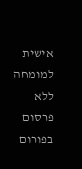אישית למומחה ללא פרסום בפורום